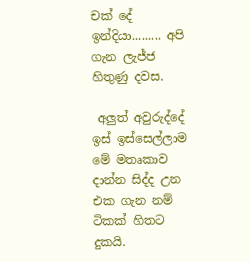චක් දේ ඉන්දියා......... අපි ගැන ලැජ්ජ හිතුණු දවස.

 අලුත් අවුරුද්දේ ඉස් ඉස්සෙල්ලාම මේ මතෘකාව දාන්න සිද්ද උන එක ගැන නම් ටිකක් හිතට දුකයි.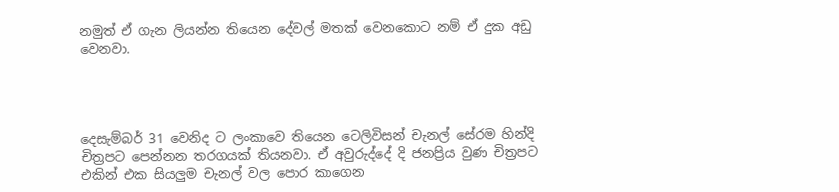නමුත් ඒ ගැන ලියන්න තියෙන දේවල් මතක් වෙනකොට නම් ඒ දුක අඩු වෙනවා.




දෙසැම්බර් 31 වෙනිද ට ලංකාවෙ තියෙන ටෙලිවිසන් චැනල් සේරම හින්දි චිත්‍රපට පෙන්නන තරගයක් තියනවා. ඒ අවුරුද්දේ දි ජනප්‍රිය වුණ චිත්‍රපට එකින් එක සියලුම චැනල් වල පොර කාගෙන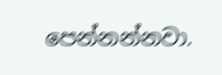පෙන්නන්නවා.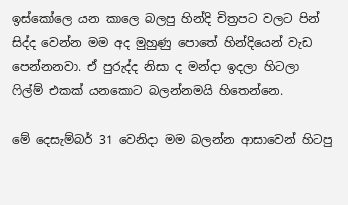ඉස්කෝලෙ යන කාලෙ බලපු හින්දි චිත්‍රපට වලට පින් සිද්ද වෙන්න මම අද මුහුණු පොතේ හින්දියෙන් වැඩ පෙන්නනවා. ඒ පුරුද්ද නිසා ද මන්දා ඉදලා හිටලා ෆිල්ම් එකක් යනකොට බලන්නමයි හිතෙන්නෙ.

මේ දෙසැම්බර් 31 වෙනිදා මම බලන්න ආසාවෙන් හිටපු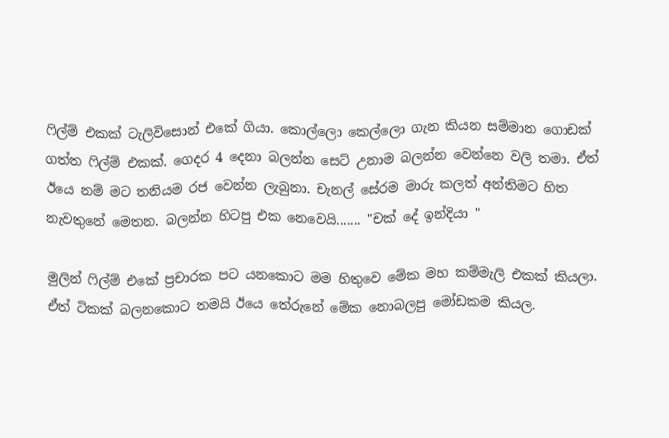ෆිල්ම් එකක් ටැලිවිසොන් එකේ ගියා. කොල්ලො කෙල්ලො ගැන කියන සම්මාන ගොඩක් ගත්ත ෆිල්ම් එකක්. ගෙදර 4 දෙනා බලන්න සෙට් උනාම බලන්න වෙන්නෙ වලි තමා. ඒත් ඊයෙ නම් මට තනියම රජ වෙන්න ලැබුනා. චැනල් සේරම මාරු කලත් අන්තිමට හිත නැවතුනේ මෙතන. බලන්න හිටපු එක නෙවෙයි....... "චක් දේ ඉන්දියා "

මුලින් ෆිල්ම් එකේ ප්‍රචාරක පට යනකොට මම හිතුවෙ මේක මහ කම්මැලි එකක් කියලා. ඒත් ටිකක් බලනකොට තමයි ඊයෙ තේරුනේ මේක නොබලපු මෝඩකම කියල.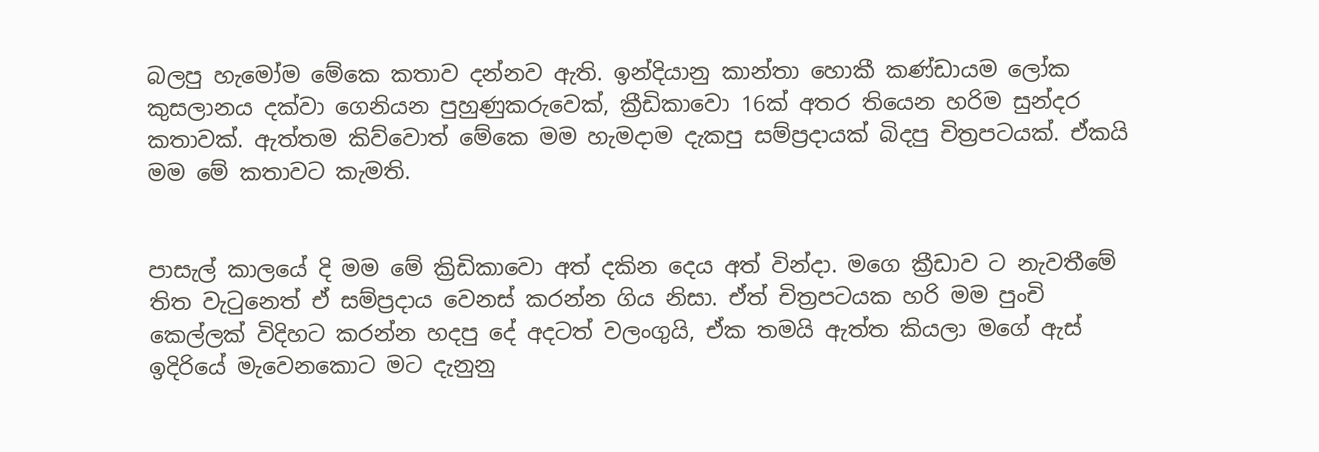බලපු හැමෝම මේකෙ කතාව දන්නව ඇති. ඉන්දියානු කාන්තා හොකී කණ්ඩායම ලෝක කුසලානය දක්වා ගෙනියන පුහුණුකරුවෙක්, ක්‍රීඩිකාවො 16ක් අතර තියෙන හරිම සුන්දර කතාවක්. ඇත්තම කිව්වොත් මේකෙ මම හැමදාම දැකපු සම්ප්‍රදායක් බිදපු චිත්‍රපටයක්. ඒකයි මම මේ කතාවට කැමති.


පාසැල් කාලයේ දි මම මේ ක්‍රිඩිකාවො අත් දකින දෙය අත් වින්දා. මගෙ ක්‍රීඩාව ට නැවතීමේ තිත වැටුනෙත් ඒ සම්ප්‍රදාය වෙනස් කරන්න ගිය නිසා. ඒත් චිත්‍රපටයක හරි මම පුංචි කෙල්ලක් විදිහට කරන්න හදපු දේ අදටත් වලංගුයි, ඒක තමයි ඇත්ත කියලා මගේ ඇස් ඉදිරියේ මැවෙනකොට මට දැනුනු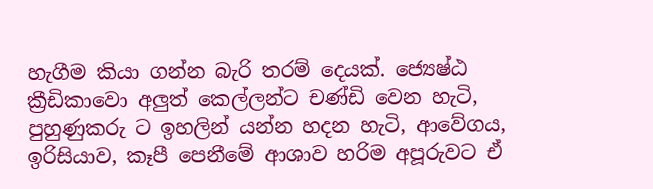හැගීම කියා ගන්න බැරි තරම් දෙයක්. ජ්‍යෙෂ්ඨ ක්‍රීඩිකාවො අලුත් කෙල්ලන්ට චණ්ඩි වෙන හැටි, පුහුණුකරු ට ඉහලින් යන්න හදන හැටි, ආවේගය, ඉරිසියාව, කෑපී පෙනීමේ ආශාව හරිම අපූරුවට ඒ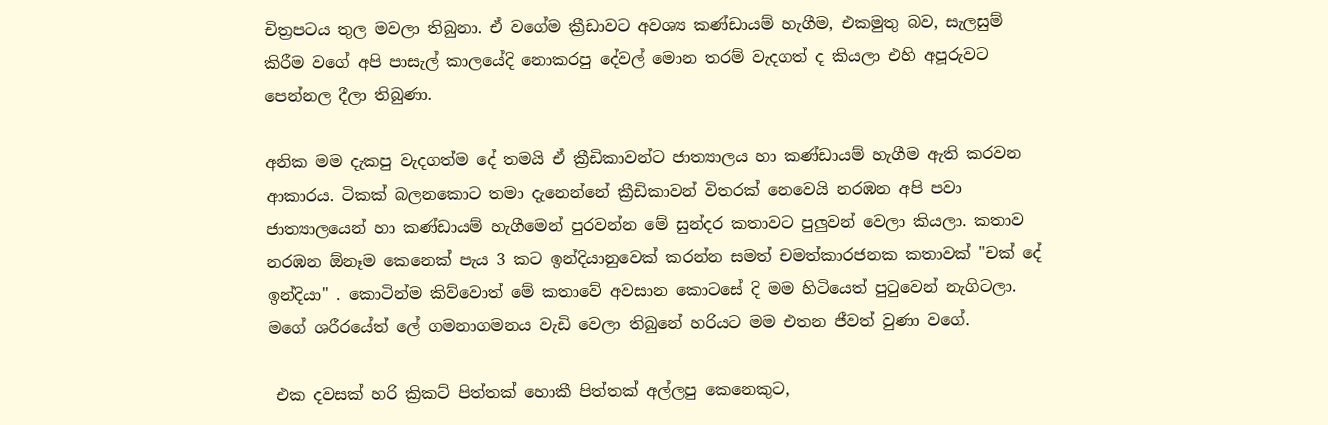චිත්‍රපටය තුල මවලා තිබුනා. ඒ වගේම ක්‍රීඩාවට අවශ්‍ය කණ්ඩායම් හැගීම, එකමුතු බව, සැලසුම් කිරීම වගේ අපි පාසැල් කාලයේදි නොකරපු දේවල් මොන තරම් වැදගත් ද කියලා එහි අපූරුවට පෙන්නල දීලා තිබුණා.

අනික මම දැකපු වැදගත්ම දේ තමයි ඒ ක්‍රීඩිකාවන්ට ජාත්‍යාලය හා කණ්ඩායම් හැගීම ඇති කරවන ආකාරය. ටිකක් බලනකොට තමා දැනෙන්නේ ක්‍රීඩිකාවන් විතරක් නෙවෙයි නරඹන අපි පවා ජාත්‍යාලයෙන් හා කණ්ඩායම් හැගීමෙන් පුරවන්න මේ සුන්දර කතාවට පුලුවන් වෙලා කියලා. කතාව නරඹන ඕනෑම කෙනෙක් පැය 3 කට ඉන්දියානුවෙක් කරන්න සමත් චමත්කාරජනක කතාවක් "චක් දේ ඉන්දියා" . කොටින්ම කිව්වොත් මේ කතාවේ අවසාන කොටසේ දි මම හිටියෙත් පුටුවෙන් නැගිටලා. මගේ ශරීරයේත් ලේ ගමනාගමනය වැඩි වෙලා තිබුනේ හරියට මම එතන ජීවත් වුණා වගේ.

 එක දවසක් හරි ක්‍රිකට් පිත්තක් හොකී පිත්තක් අල්ලපු කෙනෙකුට,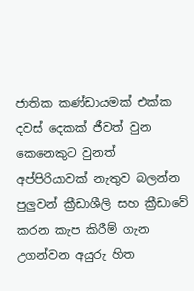ජාතික කණ්ඩායමක් එක්ක දවස් දෙකක් ජීවත් වුන කෙනෙකුට වුනත් අප්පිරියාවක් නැතුව බලන්න පුලුවන් ක්‍රීඩාශීලි සහ ක්‍රීඩාවේ කරන කැප කිරීම් ගැන උගන්වන අයුරු හිත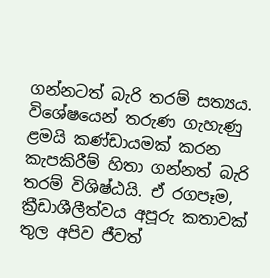ගන්නටත් බැරි තරම් සත්‍යය. විශේෂයෙන් තරුණ ගැහැණු ළමයි කණ්ඩායමක් කරන කැපකිරීම් හිතා ගන්නත් බැරි තරම් විශිෂ්ඨයි. ඒ රගපෑම, ක්‍රීඩාශීලීත්වය අපූරු කතාවක් තුල අපිව ජීවත්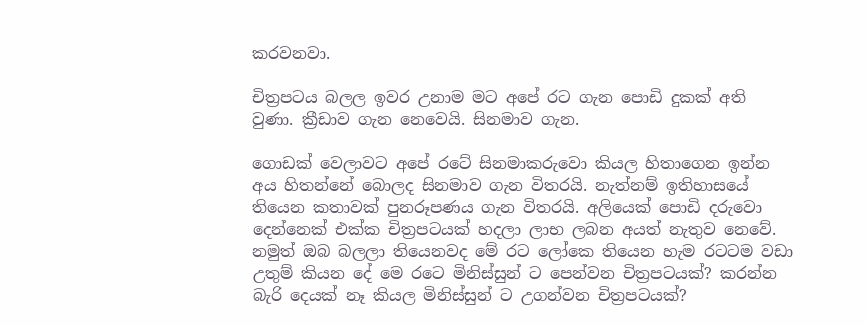කරවනවා.

චිත්‍රපටය බලල ඉවර උනාම මට අපේ රට ගැන පොඩි දුකක් අති වුණා. ක්‍රීඩාව ගැන නෙවෙයි. සිනමාව ගැන.

ගොඩක් වෙලාවට අපේ රටේ සිනමාකරුවො කියල හිතාගෙන ඉන්න අය හිතන්නේ බොලද සිනමාව ගැන විතරයි. නැත්නම් ඉතිහාසයේ තියෙන කතාවක් පුනරූපණය ගැන විතරයි. අලියෙක් පොඩි දරුවො දෙන්නෙක් එක්ක චිත්‍රපටයක් හදලා ලාභ ලබන අයත් නැතුව නෙවේ. නමුත් ඔබ බලලා තියෙනවද මේ රට ලෝකෙ තියෙන හැම රටටම වඩා උතුම් කියන දේ මෙ රටෙ මිනිස්සුන් ට පෙන්වන චිත්‍රපටයක්? කරන්න බැරි දෙයක් නෑ කියල මිනිස්සුන් ට උගන්වන චිත්‍රපටයක්?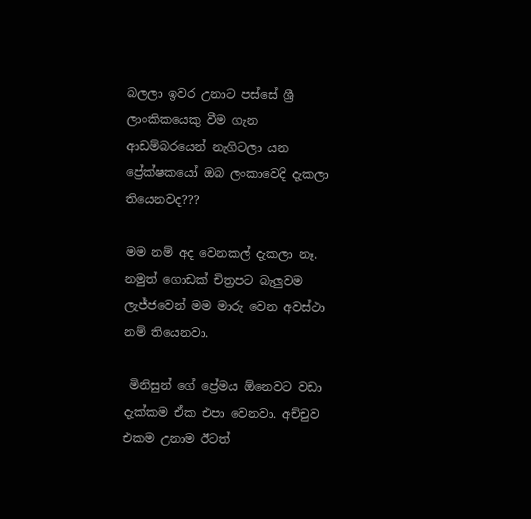බලලා ඉවර උනාට පස්සේ ශ්‍රී ලාංකිකයෙකු වීම ගැන ආඩම්බරයෙන් නැගිටලා යන ප්‍රේක්ෂකයෝ ඔබ ලංකාවෙදි දැකලා තියෙනවද???

මම නම් අද වෙනකල් දැකලා නෑ.  නමුත් ගොඩක් චිත්‍රපට බැලුවම ලැජ්ජවෙන් මම මාරු වෙන අවස්ථා නම් තියෙනවා.

 මිනිසුන් ගේ ප්‍රේමය ඕනෙවට වඩා දැක්කම ඒක එපා වෙනවා. අච්චුව එකම උනාම ඊටත්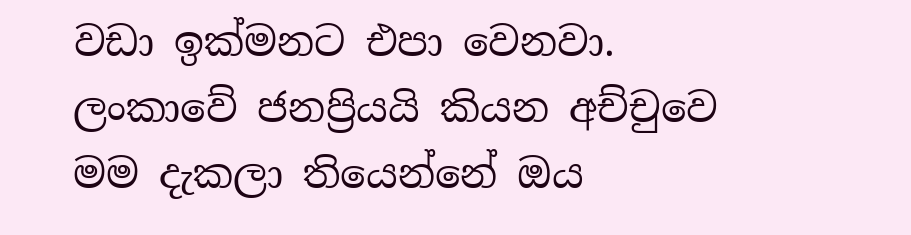වඩා ඉක්මනට එපා වෙනවා.  ලංකාවේ ජනප්‍රියයි කියන අච්චුවෙ මම දැකලා තියෙන්නේ ඔය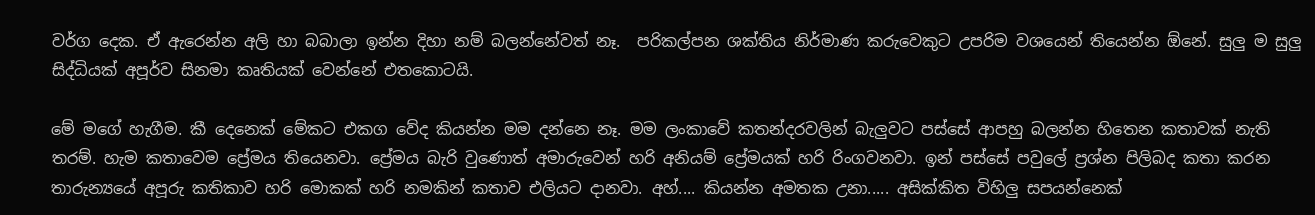වර්ග දෙක. ඒ ඇරෙන්න අලි හා බබාලා ඉන්න දිහා නම් බලන්නේවත් නෑ.  පරිකල්පන ශක්තිය නිර්මාණ කරුවෙකුට උපරිම වශයෙන් තියෙන්න ඕනේ. සුලු ම සුලු සිද්ධියක් අපූර්ව සිනමා කෘතියක් වෙන්නේ එතකොටයි.

මේ මගේ හැගීම. කී දෙනෙක් මේකට එකග වේද කියන්න මම දන්නෙ නෑ. මම ලංකාවේ කතන්දරවලින් බැලුවට පස්සේ ආපහු බලන්න හිතෙන කතාවක් නැති තරම්. හැම කතාවෙම ප්‍රේමය තියෙනවා. ප්‍රේමය බැරි වුණොත් අමාරුවෙන් හරි අනියම් ප්‍රේමයක් හරි රිංගවනවා. ඉන් පස්සේ පවුලේ ප්‍රශ්න පිලිබද කතා කරන තාරුන්‍යයේ අපූරු කතිකාව හරි මොකක් හරි නමකින් කතාව එලියට දානවා. අහ්.... කියන්න අමතක උනා..... අසික්කිත විහිලු සපයන්නෙක්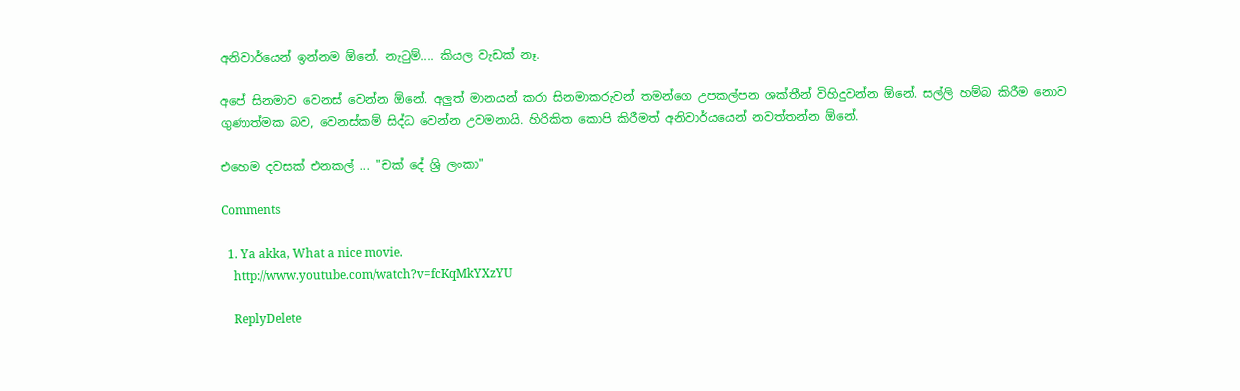අනිවාර්යෙන් ඉන්නම ඕනේ. නැටුම්.... කියල වැඩක් නෑ.

අපේ සිනමාව වෙනස් වෙන්න ඕනේ. අලුත් මානයන් කරා සිනමාකරුවන් තමන්ගෙ උපකල්පන ශක්තීන් විහිදුවන්න ඕනේ. සල්ලි හම්බ කිරීම නොව ගුණාත්මක බව, වෙනස්කම් සිද්ධ වෙන්න උවමනායි. හිරිකිත කොපි කිරීමත් අනිවාර්යයෙන් නවත්තන්න ඕනේ.

එහෙම දවසක් එනකල් ... "චක් දේ ශ්‍රි ලංකා"

Comments

  1. Ya akka, What a nice movie.
    http://www.youtube.com/watch?v=fcKqMkYXzYU

    ReplyDelete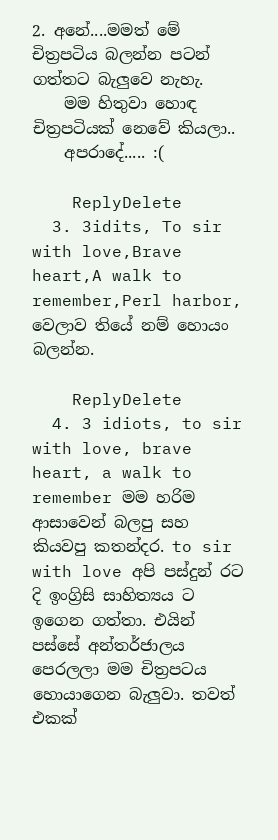2. අනේ....මමත් මේ චිත්‍රපටිය බලන්න පටන් ගත්තට බැලුවෙ නැහැ.
    මම හිතුවා හොඳ චිත්‍රපටියක් නෙවේ කියලා..
    අපරාදේ..... :(

    ReplyDelete
  3. 3idits, To sir with love,Brave heart,A walk to remember,Perl harbor, වෙලාව තියේ නම් හොයං බලන්න.

    ReplyDelete
  4. 3 idiots, to sir with love, brave heart, a walk to remember මම හරිම ආසාවෙන් බලපු සහ කියවපු කතන්දර. to sir with love අපි පස්දුන්‍ රට දි ඉංග්‍රිසි සාහිත්‍යය ට ඉගෙන ගත්තා. එයින් පස්සේ අන්තර්ජාලය පෙරලලා මම චිත්‍රපටය හොයාගෙන බැලුවා. තවත් එකක්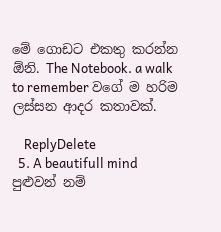මේ ගොඩට එකතු කරන්න ඕනි. The Notebook. a walk to remember වගේ ම හරිම ලස්සන ආදර කතාවක්.

    ReplyDelete
  5. A beautifull mind පුළුවන් නම්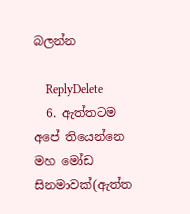බලන්න

    ReplyDelete
  6. ඇත්තටම අපේ තියෙන්නෙ මහ මෝඩ සිනමාවක්(ඇත්ත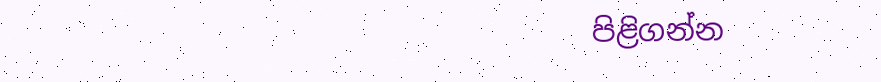පිළිගන්න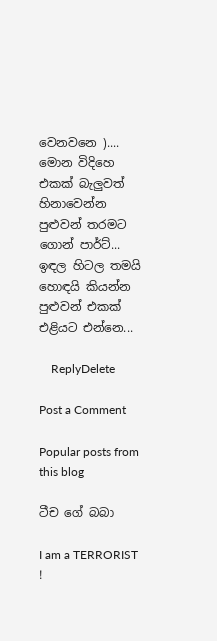වෙනවනෙ ).... මොන විදිහෙ එකක් බැලුවත් හිනාවෙන්න පුළුවන් තරමට ගොන් පාර්ට්... ඉඳල හිටල තමයි හොඳයි කියන්න පුළුවන් එකක් එළියට එ‍න්නෙ...

    ReplyDelete

Post a Comment

Popular posts from this blog

ටීච ගේ බබා

I am a TERRORIST !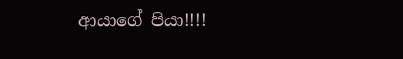ආයාගේ පියා!!!!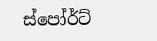ස්පෝර්ට්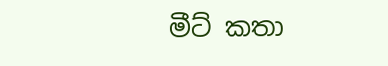මීට් කතා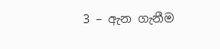3 – ඇන ගැනීම